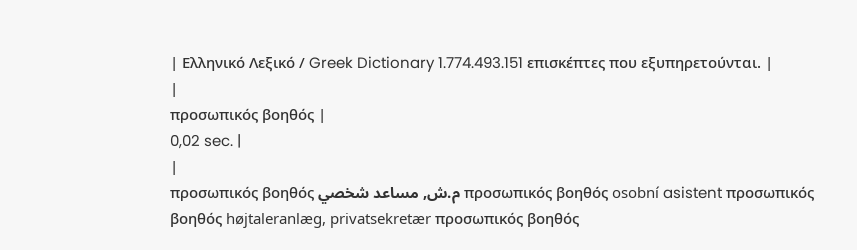| Ελληνικό Λεξικό / Greek Dictionary 1.774.493.151 επισκέπτες που εξυπηρετούνται. |
|
προσωπικός βοηθός |
0,02 sec. |
|
προσωπικός βοηθός م.ش, مساعد شخصي προσωπικός βοηθός osobní asistent προσωπικός βοηθός højtaleranlæg, privatsekretær προσωπικός βοηθός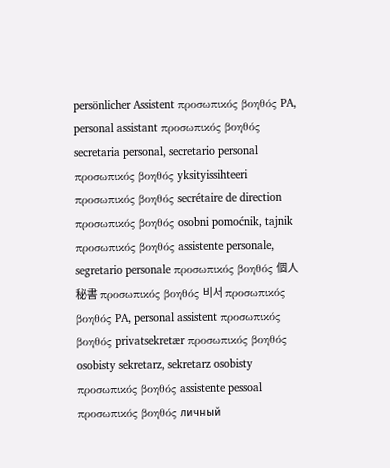persönlicher Assistent προσωπικός βοηθός PA, personal assistant προσωπικός βοηθός secretaria personal, secretario personal προσωπικός βοηθός yksityissihteeri προσωπικός βοηθός secrétaire de direction προσωπικός βοηθός osobni pomoćnik, tajnik προσωπικός βοηθός assistente personale, segretario personale προσωπικός βοηθός 個人秘書 προσωπικός βοηθός 비서 προσωπικός βοηθός PA, personal assistent προσωπικός βοηθός privatsekretær προσωπικός βοηθός osobisty sekretarz, sekretarz osobisty προσωπικός βοηθός assistente pessoal προσωπικός βοηθός личный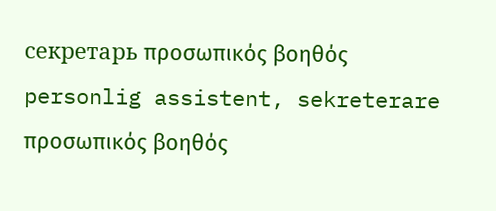секретарь προσωπικός βοηθός personlig assistent, sekreterare προσωπικός βοηθός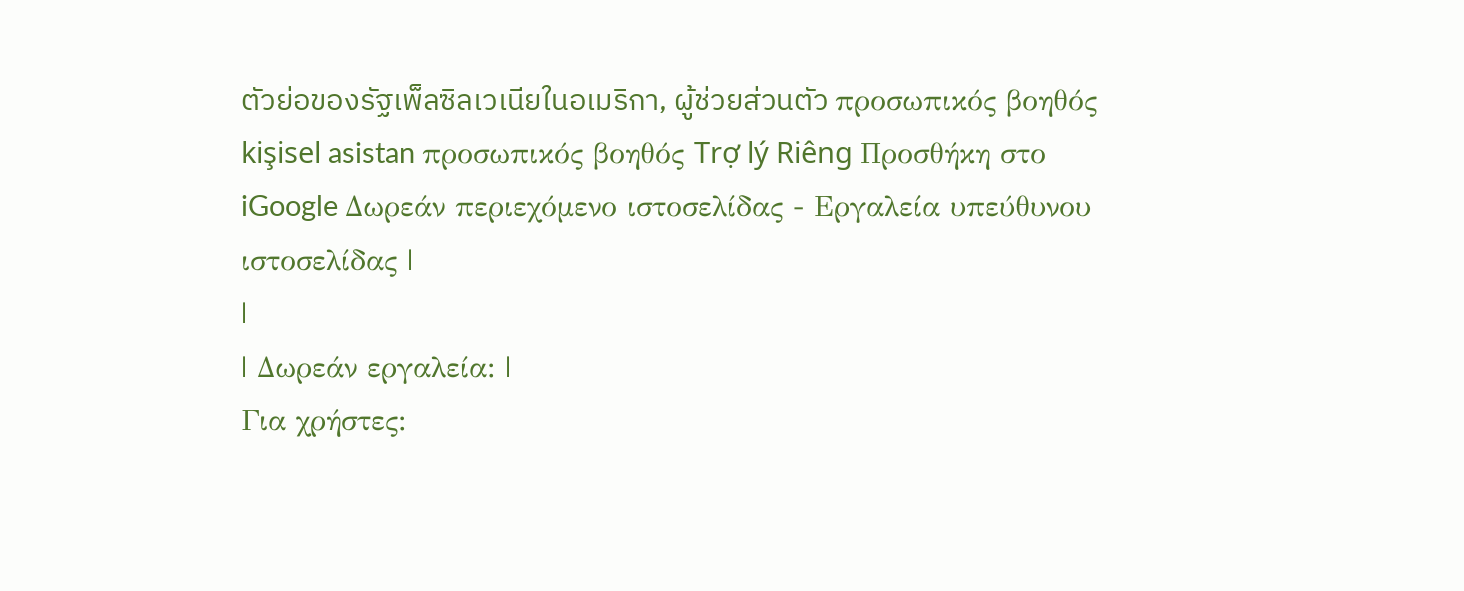ตัวย่อของรัฐเพ็ลซิลเวเนียในอเมริกา, ผู้ช่วยส่วนตัว προσωπικός βοηθός kişisel asistan προσωπικός βοηθός Trợ lý Riêng Προσθήκη στο iGoogle Δωρεάν περιεχόμενο ιστοσελίδας - Εργαλεία υπεύθυνου ιστοσελίδας |
|
| Δωρεάν εργαλεία: |
Για χρήστες: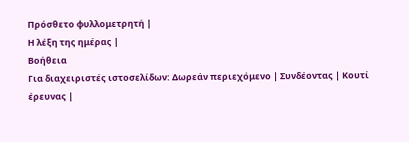Πρόσθετο φυλλομετρητή |
Η λέξη της ημέρας |
Βοήθεια
Για διαχειριστές ιστοσελίδων: Δωρεάν περιεχόμενο | Συνδέοντας | Κουτί έρευνας |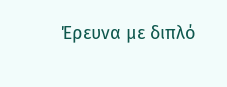Έρευνα με διπλό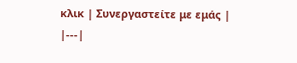κλικ | Συνεργαστείτε με εμάς |
|---|